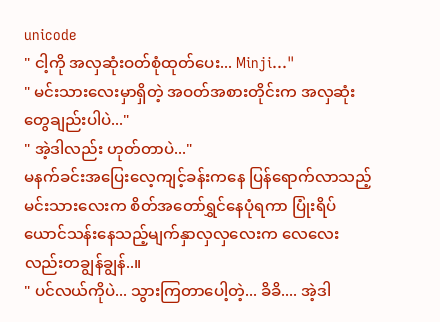unicode
" ငါ့ကို အလှဆုံးဝတ်စုံထုတ်ပေး... Minji..."
" မင်းသားလေးမှာရှိတဲ့ အဝတ်အစားတိုင်းက အလှဆုံးတွေချည်းပါပဲ..."
" အဲ့ဒါလည်း ဟုတ်တာပဲ..."
မနက်ခင်းအပြေးလေ့ကျင့်ခန်းကနေ ပြန်ရောက်လာသည့်မင်းသားလေးက စိတ်အတော်ရွှင်နေပုံရကာ ပြုံးရိပ်ယောင်သန်းနေသည့်မျက်နှာလှလှလေးက လေလေးလည်းတချွန်ချွန်..။
" ပင်လယ်ကိုပဲ... သွားကြတာပေါ့တဲ့... ခိခိ.... အဲ့ဒါ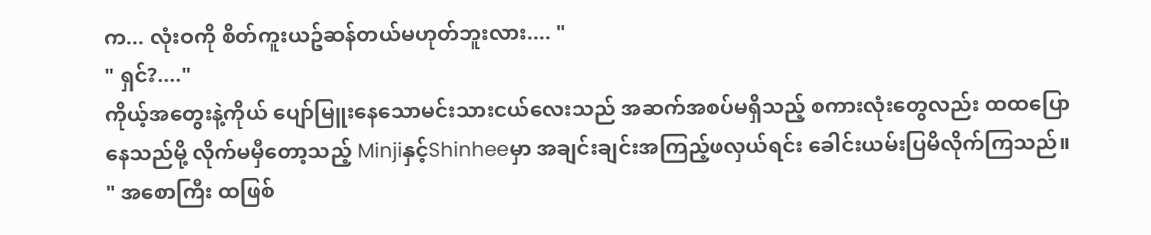က... လုံးဝကို စိတ်ကူးယဥ်ဆန်တယ်မဟုတ်ဘူးလား.... "
" ရှင်?...."
ကိုယ့်အတွေးနဲ့ကိုယ် ပျော်မြူးနေသောမင်းသားငယ်လေးသည် အဆက်အစပ်မရှိသည့် စကားလုံးတွေလည်း ထထပြောနေသည်မို့ လိုက်မမှီတော့သည့် Minjiနှင့်Shinheeမှာ အချင်းချင်းအကြည့်ဖလှယ်ရင်း ခေါင်းယမ်းပြမိလိုက်ကြသည်။
" အစောကြီး ထဖြစ်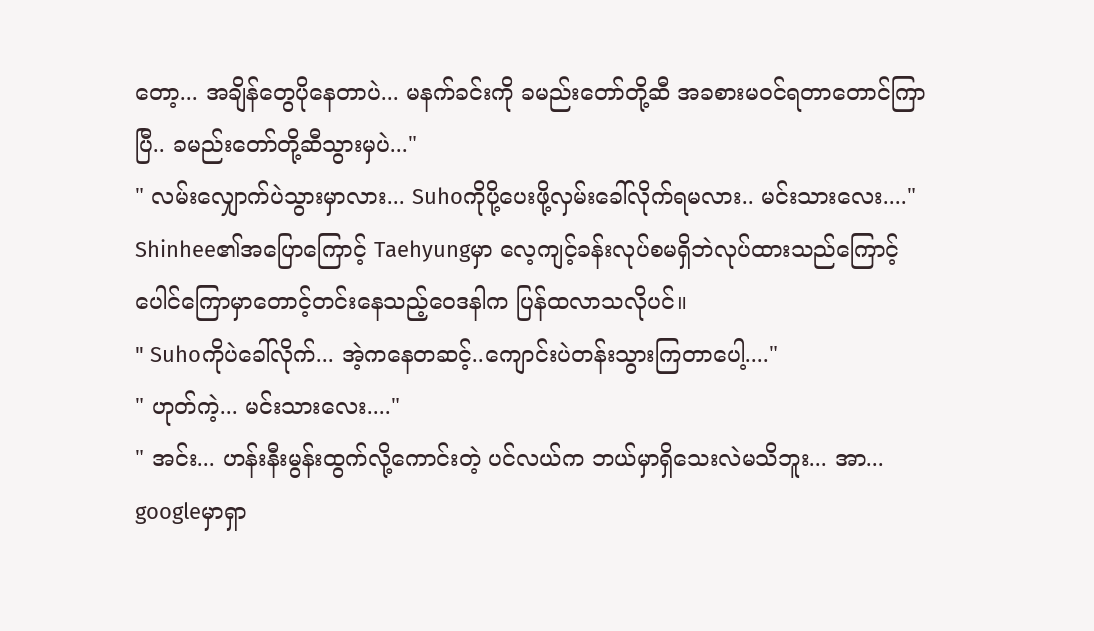တော့... အချိန်တွေပိုနေတာပဲ... မနက်ခင်းကို ခမည်းတော်တို့ဆီ အခစားမဝင်ရတာတောင်ကြာပြီ.. ခမည်းတော်တို့ဆီသွားမှပဲ..."
" လမ်းလျှောက်ပဲသွားမှာလား... Suhoကိုပို့ပေးဖို့လှမ်းခေါ်လိုက်ရမလား.. မင်းသားလေး...."
Shinhee၏အပြောကြောင့် Taehyungမှာ လေ့ကျင့်ခန်းလုပ်စမရှိဘဲလုပ်ထားသည်ကြောင့် ပေါင်ကြောမှာတောင့်တင်းနေသည့်ဝေဒနါက ပြန်ထလာသလိုပင်။
" Suhoကိုပဲခေါ်လိုက်... အဲ့ကနေတဆင့်..ကျောင်းပဲတန်းသွားကြတာပေါ့...."
" ဟုတ်ကဲ့... မင်းသားလေး...."
" အင်း... ဟန်းနီးမွန်းထွက်လို့ကောင်းတဲ့ ပင်လယ်က ဘယ်မှာရှိသေးလဲမသိဘူး... အာ... googleမှာရှာ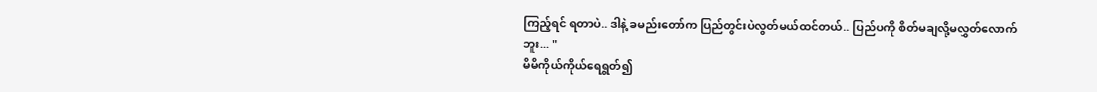ကြည့်ရင် ရတာပဲ.. ဒါနဲ့ ခမည်းတော်က ပြည်တွင်းပဲလွတ်မယ်ထင်တယ်.. ပြည်ပကို စိတ်မချလို့မလွှတ်လောက်ဘူး... "
မိမိကိုယ်ကိုယ်ရေရွတ်၍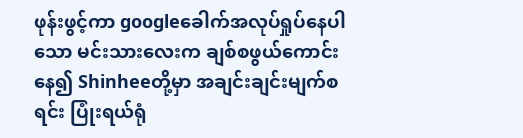ဖုန်းဖွင့်ကာ googleခေါက်အလုပ်ရှုပ်နေပါသော မင်းသားလေးက ချစ်စဖွယ်ကောင်းနေ၍ Shinheeတို့မှာ အချင်းချင်းမျက်စရင်း ပြုံးရယ်ရုံ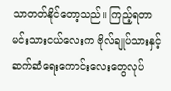သာတတ်နိုင်တော့သည်။ ကြည့်ရတာ မင်းသားငယ်လေးက ဗိုလ်ချုပ်သားနှင့် ဆက်ဆံရေးကောင်းလေးတွေလုပ်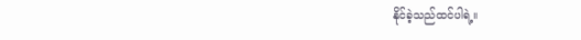နိုင်ခဲ့သည်ထင်ပါရဲ့။